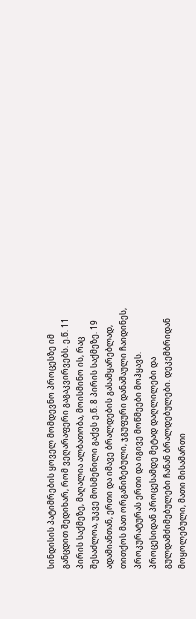სინდისის პატიმრების ყოველ მომდევნო პროცესზე იმ განცდით შედიხარ, რომ ვეღარაფერი გაგაკვირვებს. ე.წ. 11 პირის საქმეზე, მაღალია ალბათობა, მოისმინო ის, რაც შესაძლოა, უკვე მოსმენილი გაქვს ე.წ. 8 პირის საქმეზე. 19 ადამიანთან, ერთი და იმავე ბრალდების გასამყარებლად, თითქოს მათ ორგანიზებული, ჯგუფური დანაშაული ჩაიდინეს, პროკურატურას ერთი და იგივე მოწმეები მოჰყავს.
პროცესიდან პროცესამდე მეტად დაღლილები და გულდამძიმებულები ჩანან ბრალდებულები. დეკემბრიდან მოყოლებული, მათი მისამართი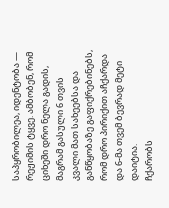საპყრობილეა, იდენტობა — რეჟიმის ტყვე. ამბობენ, რომ ციხეში დრო ნელა გადის, მაგრამ გასული 6 თვის კვალი მათ სახეებსა და განწყობაზე გაფიქრებინებს, რომ დრო პირიქით აჩქარდა და 6-მა თვემ ბევრად მეტი დაიტია.
ჩქარობს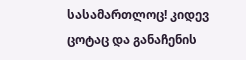სასამართლოც! კიდევ ცოტაც და განაჩენის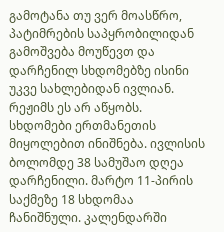გამოტანა თუ ვერ მოასწრო, პატიმრების საპყრობილიდან გამოშვება მოუწევთ და დარჩენილ სხდომებზე ისინი უკვე სახლებიდან ივლიან. რეჟიმს ეს არ აწყობს. სხდომები ერთმანეთის მიყოლებით ინიშნება. ივლისის ბოლომდე 38 სამუშაო დღეა დარჩენილი. მარტო 11-პირის საქმეზე 18 სხდომაა ჩანიშნული. კალენდარში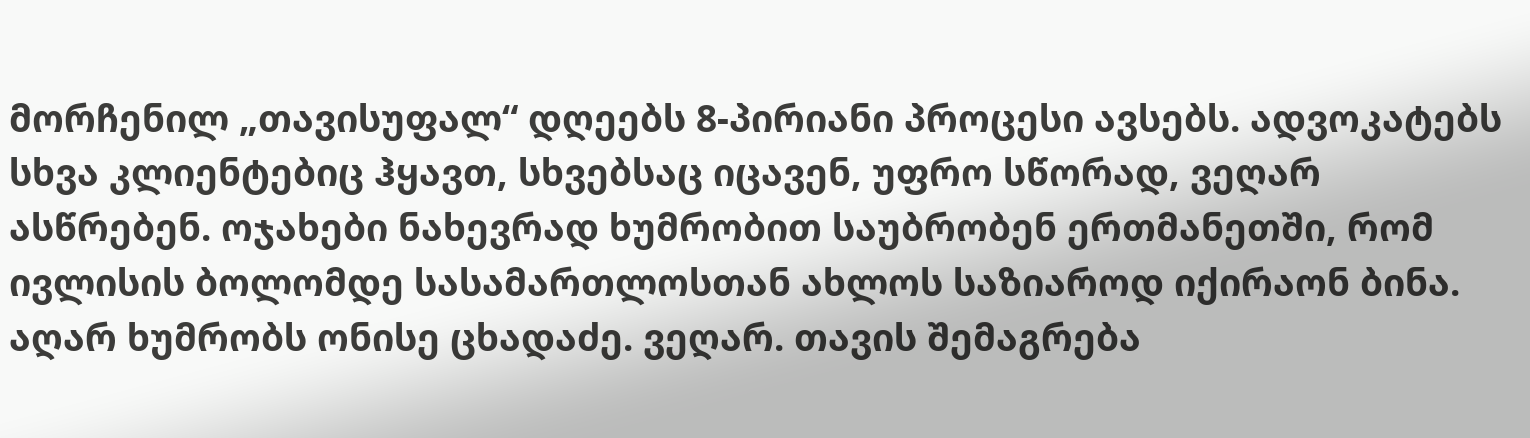მორჩენილ „თავისუფალ“ დღეებს 8-პირიანი პროცესი ავსებს. ადვოკატებს სხვა კლიენტებიც ჰყავთ, სხვებსაც იცავენ, უფრო სწორად, ვეღარ ასწრებენ. ოჯახები ნახევრად ხუმრობით საუბრობენ ერთმანეთში, რომ ივლისის ბოლომდე სასამართლოსთან ახლოს საზიაროდ იქირაონ ბინა.
აღარ ხუმრობს ონისე ცხადაძე. ვეღარ. თავის შემაგრება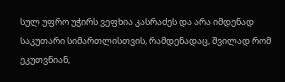სულ უფრო უჭირს ვეფხია კასრაძეს და არა იმდენად საკუთარი სიმართლისთვის, რამდენადაც, შვილად რომ ეკუთვნიან,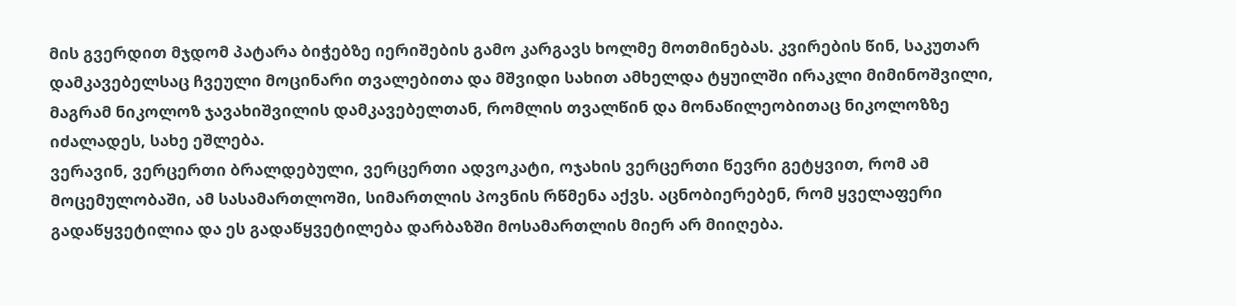მის გვერდით მჯდომ პატარა ბიჭებზე იერიშების გამო კარგავს ხოლმე მოთმინებას. კვირების წინ, საკუთარ დამკავებელსაც ჩვეული მოცინარი თვალებითა და მშვიდი სახით ამხელდა ტყუილში ირაკლი მიმინოშვილი, მაგრამ ნიკოლოზ ჯავახიშვილის დამკავებელთან, რომლის თვალწინ და მონაწილეობითაც ნიკოლოზზე იძალადეს, სახე ეშლება.
ვერავინ, ვერცერთი ბრალდებული, ვერცერთი ადვოკატი, ოჯახის ვერცერთი წევრი გეტყვით, რომ ამ მოცემულობაში, ამ სასამართლოში, სიმართლის პოვნის რწმენა აქვს. აცნობიერებენ, რომ ყველაფერი გადაწყვეტილია და ეს გადაწყვეტილება დარბაზში მოსამართლის მიერ არ მიიღება.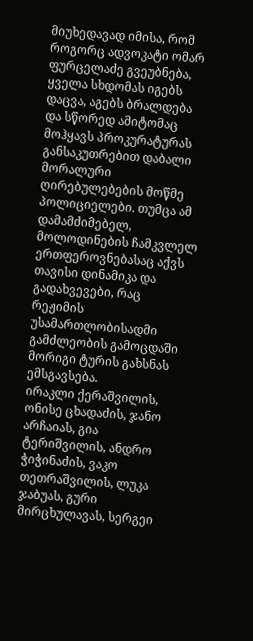მიუხედავად იმისა, რომ როგორც ადვოკატი ომარ ფურცელაძე გვეუბნება, ყველა სხდომას იგებს დაცვა, აგებს ბრალდება და სწორედ ამიტომაც მოჰყავს პროკურატურას განსაკუთრებით დაბალი მორალური ღირებულებების მოწმე პოლიციელები. თუმცა ამ დამამძიმებელ, მოლოდინების ჩამკვლელ ერთფეროვნებასაც აქვს თავისი დინამიკა და გადახვევები, რაც რეჟიმის უსამართლობისადმი გამძლეობის გამოცდაში მორიგი ტურის გახსნას ემსგავსება.
ირაკლი ქერაშვილის, ონისე ცხადაძის, ჯანო არჩაიას, გია ტერიშვილის, ანდრო ჭიჭინაძის, ვაკო თეთრაშვილის, ლუკა ჯაბუას, გური მირცხულავას, სერგეი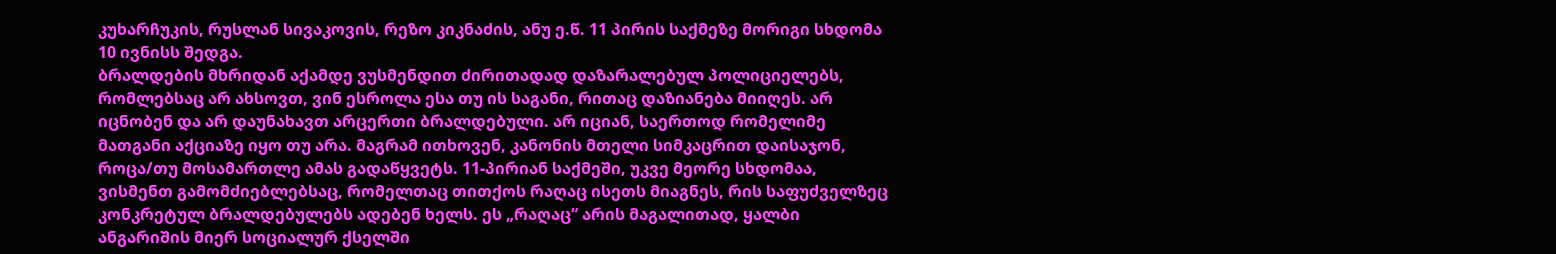კუხარჩუკის, რუსლან სივაკოვის, რეზო კიკნაძის, ანუ ე.წ. 11 პირის საქმეზე მორიგი სხდომა 10 ივნისს შედგა.
ბრალდების მხრიდან აქამდე ვუსმენდით ძირითადად დაზარალებულ პოლიციელებს, რომლებსაც არ ახსოვთ, ვინ ესროლა ესა თუ ის საგანი, რითაც დაზიანება მიიღეს. არ იცნობენ და არ დაუნახავთ არცერთი ბრალდებული. არ იციან, საერთოდ რომელიმე მათგანი აქციაზე იყო თუ არა. მაგრამ ითხოვენ, კანონის მთელი სიმკაცრით დაისაჯონ, როცა/თუ მოსამართლე ამას გადაწყვეტს. 11-პირიან საქმეში, უკვე მეორე სხდომაა, ვისმენთ გამომძიებლებსაც, რომელთაც თითქოს რაღაც ისეთს მიაგნეს, რის საფუძველზეც კონკრეტულ ბრალდებულებს ადებენ ხელს. ეს „რაღაც“ არის მაგალითად, ყალბი ანგარიშის მიერ სოციალურ ქსელში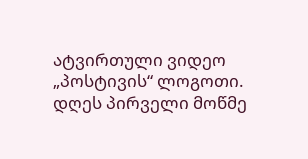ატვირთული ვიდეო „პოსტივის“ ლოგოთი.
დღეს პირველი მოწმე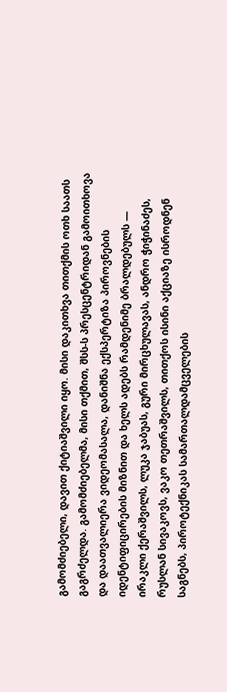გამომძიებელი, დავით ქიტიაშვილი იყო. მისი დაკითხვა თითქმის ოთხ საათს გაგრძელდა. გამომძიებელმა, მისი თქმით, შსს-ს პრესცენტრიდან გამოითხოვა და დაათვალიერა ვიდეომასალა, დანიშნა ექსპერტიზა პიროვნების იდენტიფიცირების მიზნით და ხელს ადებს რამდენიმე ბრალდებულს — ირაკლი ქერაშვილს, ლუკა ჯაბუას, გური მირცხულავას, ანდრო ჭიჭინაძეს, რუსლან სივაკოვს, ვაკო თეთრაშვილს, თითქოს ისინი აქციაზე ისროდნენ საგნებს, პიროტექნიკას სამართალდამცველების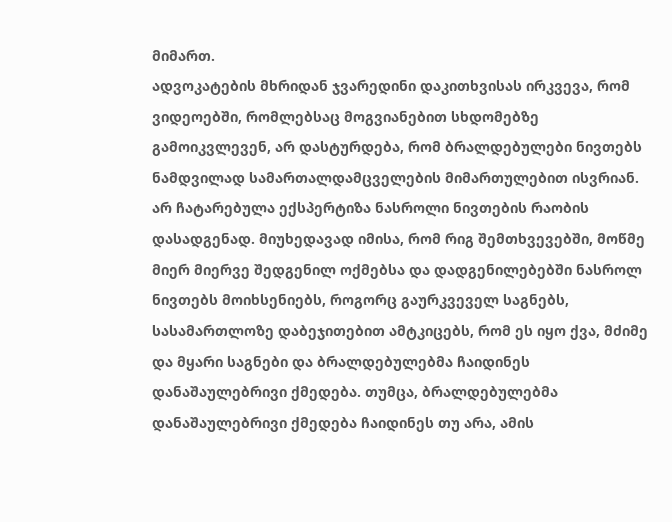მიმართ.
ადვოკატების მხრიდან ჯვარედინი დაკითხვისას ირკვევა, რომ ვიდეოებში, რომლებსაც მოგვიანებით სხდომებზე გამოიკვლევენ, არ დასტურდება, რომ ბრალდებულები ნივთებს ნამდვილად სამართალდამცველების მიმართულებით ისვრიან. არ ჩატარებულა ექსპერტიზა ნასროლი ნივთების რაობის დასადგენად. მიუხედავად იმისა, რომ რიგ შემთხვევებში, მოწმე მიერ მიერვე შედგენილ ოქმებსა და დადგენილებებში ნასროლ ნივთებს მოიხსენიებს, როგორც გაურკვეველ საგნებს, სასამართლოზე დაბეჯითებით ამტკიცებს, რომ ეს იყო ქვა, მძიმე და მყარი საგნები და ბრალდებულებმა ჩაიდინეს დანაშაულებრივი ქმედება. თუმცა, ბრალდებულებმა დანაშაულებრივი ქმედება ჩაიდინეს თუ არა, ამის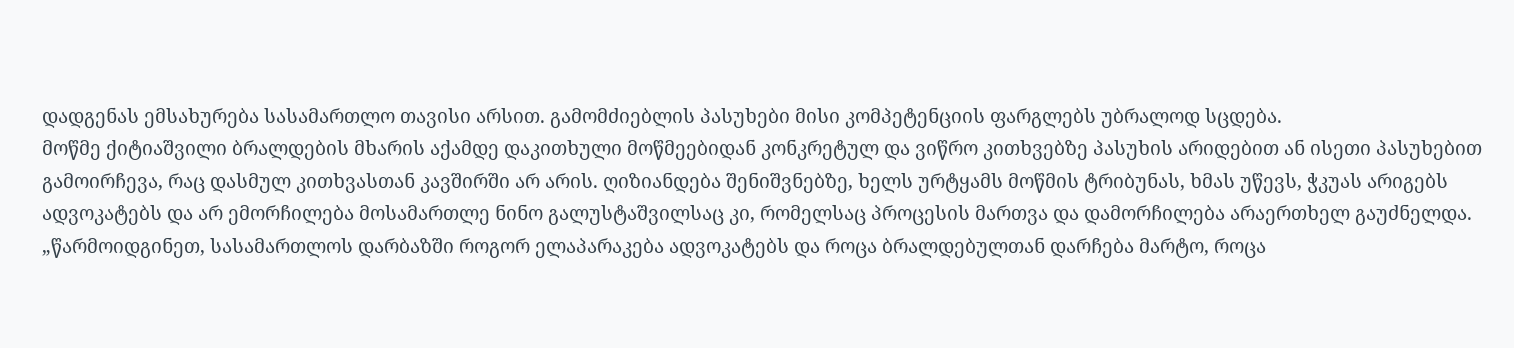დადგენას ემსახურება სასამართლო თავისი არსით. გამომძიებლის პასუხები მისი კომპეტენციის ფარგლებს უბრალოდ სცდება.
მოწმე ქიტიაშვილი ბრალდების მხარის აქამდე დაკითხული მოწმეებიდან კონკრეტულ და ვიწრო კითხვებზე პასუხის არიდებით ან ისეთი პასუხებით გამოირჩევა, რაც დასმულ კითხვასთან კავშირში არ არის. ღიზიანდება შენიშვნებზე, ხელს ურტყამს მოწმის ტრიბუნას, ხმას უწევს, ჭკუას არიგებს ადვოკატებს და არ ემორჩილება მოსამართლე ნინო გალუსტაშვილსაც კი, რომელსაც პროცესის მართვა და დამორჩილება არაერთხელ გაუძნელდა.
„წარმოიდგინეთ, სასამართლოს დარბაზში როგორ ელაპარაკება ადვოკატებს და როცა ბრალდებულთან დარჩება მარტო, როცა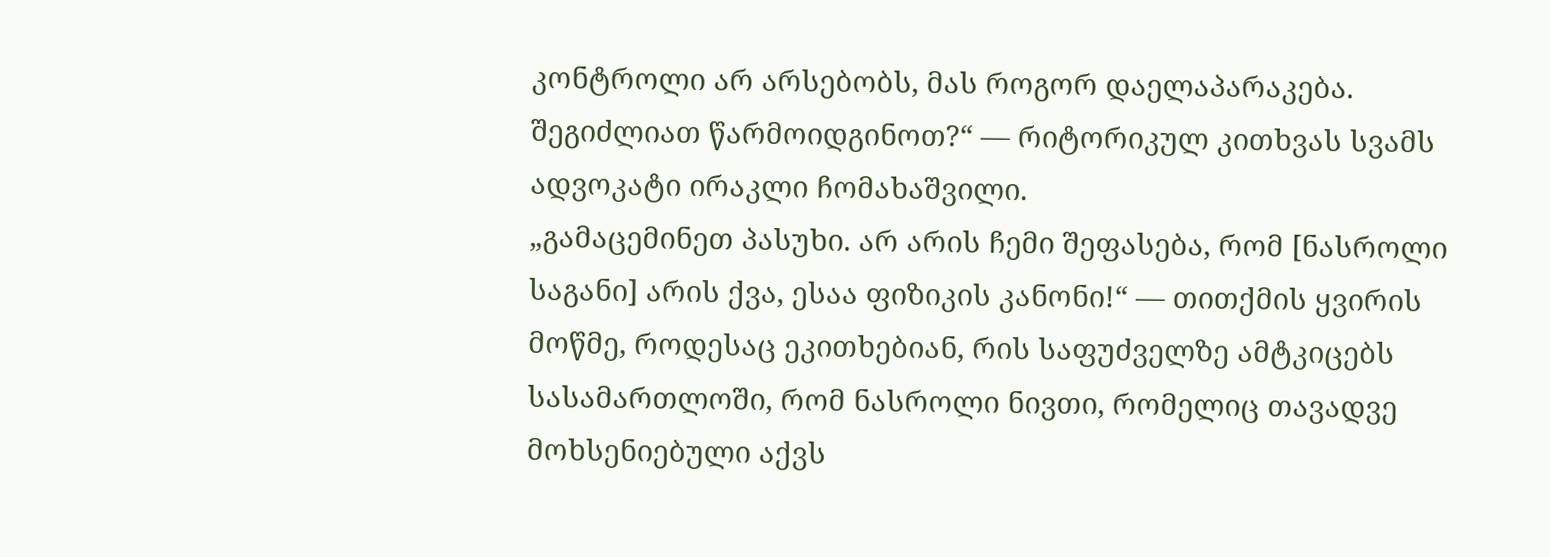კონტროლი არ არსებობს, მას როგორ დაელაპარაკება. შეგიძლიათ წარმოიდგინოთ?“ — რიტორიკულ კითხვას სვამს ადვოკატი ირაკლი ჩომახაშვილი.
„გამაცემინეთ პასუხი. არ არის ჩემი შეფასება, რომ [ნასროლი საგანი] არის ქვა, ესაა ფიზიკის კანონი!“ — თითქმის ყვირის მოწმე, როდესაც ეკითხებიან, რის საფუძველზე ამტკიცებს სასამართლოში, რომ ნასროლი ნივთი, რომელიც თავადვე მოხსენიებული აქვს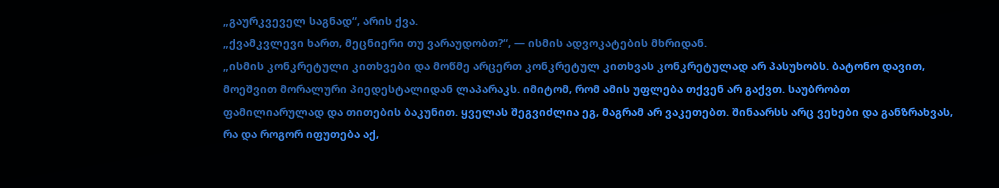„გაურკვეველ საგნად“, არის ქვა.
„ქვამკვლევი ხართ, მეცნიერი თუ ვარაუდობთ?“, — ისმის ადვოკატების მხრიდან.
„ისმის კონკრეტული კითხვები და მოწმე არცერთ კონკრეტულ კითხვას კონკრეტულად არ პასუხობს. ბატონო დავით, მოეშვით მორალური პიედესტალიდან ლაპარაკს. იმიტომ, რომ ამის უფლება თქვენ არ გაქვთ. საუბრობთ ფამილიარულად და თითების ბაკუნით. ყველას შეგვიძლია ეგ, მაგრამ არ ვაკეთებთ. შინაარსს არც ვეხები და განზრახვას, რა და როგორ იფუთება აქ,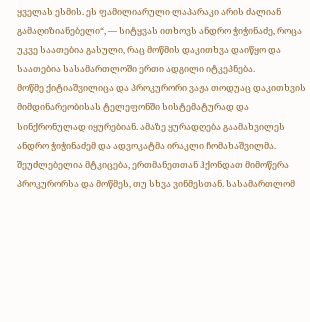ყველას ესმის. ეს ფამილიარული ლაპარაკი არის ძალიან გამაღიზიანებელი“, — სიტყვას ითხოვს ანდრო ჭიჭინაძე, როცა უკვე საათებია გასული, რაც მოწმის დაკითხვა დაიწყო და საათებია სასამართლოში ერთი ადგილი იტკეპნება.
მოწმე ქიტიაშვილიცა და პროკურორი ვაჟა თოდუაც დაკითხვის მიმდინარეობისას ტელეფონში სისტემატურად და სინქრონულად იყურებიან. ამაზე ყურადღება გაამახვილეს ანდრო ჭიჭინაძემ და ადვოკატმა ირაკლი ჩომახაშვილმა. შეუძლებელია მტკიცება, ერთმანეთთან ჰქონდათ მიმოწერა პროკურორსა და მოწმეს, თუ სხვა ვინმესთან. სასამართლომ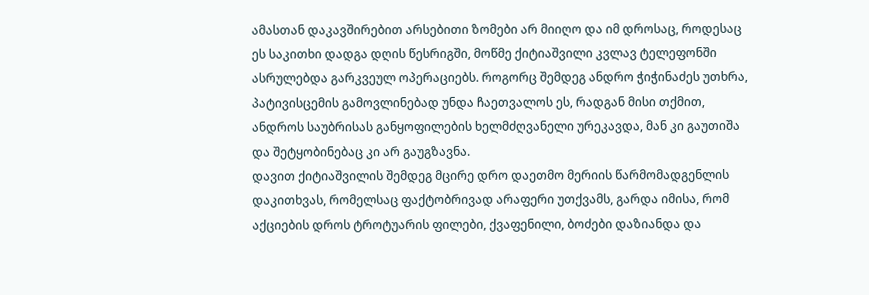ამასთან დაკავშირებით არსებითი ზომები არ მიიღო და იმ დროსაც, როდესაც ეს საკითხი დადგა დღის წესრიგში, მოწმე ქიტიაშვილი კვლავ ტელეფონში ასრულებდა გარკვეულ ოპერაციებს. როგორც შემდეგ ანდრო ჭიჭინაძეს უთხრა, პატივისცემის გამოვლინებად უნდა ჩაეთვალოს ეს, რადგან მისი თქმით, ანდროს საუბრისას განყოფილების ხელმძღვანელი ურეკავდა, მან კი გაუთიშა და შეტყობინებაც კი არ გაუგზავნა.
დავით ქიტიაშვილის შემდეგ მცირე დრო დაეთმო მერიის წარმომადგენლის დაკითხვას, რომელსაც ფაქტობრივად არაფერი უთქვამს, გარდა იმისა, რომ აქციების დროს ტროტუარის ფილები, ქვაფენილი, ბოძები დაზიანდა და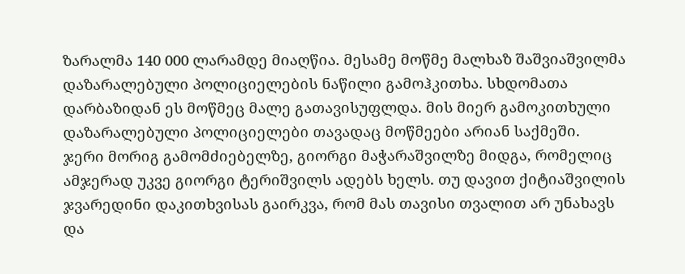ზარალმა 140 000 ლარამდე მიაღწია. მესამე მოწმე მალხაზ შაშვიაშვილმა დაზარალებული პოლიციელების ნაწილი გამოჰკითხა. სხდომათა დარბაზიდან ეს მოწმეც მალე გათავისუფლდა. მის მიერ გამოკითხული დაზარალებული პოლიციელები თავადაც მოწმეები არიან საქმეში.
ჯერი მორიგ გამომძიებელზე, გიორგი მაჭარაშვილზე მიდგა, რომელიც ამჯერად უკვე გიორგი ტერიშვილს ადებს ხელს. თუ დავით ქიტიაშვილის ჯვარედინი დაკითხვისას გაირკვა, რომ მას თავისი თვალით არ უნახავს და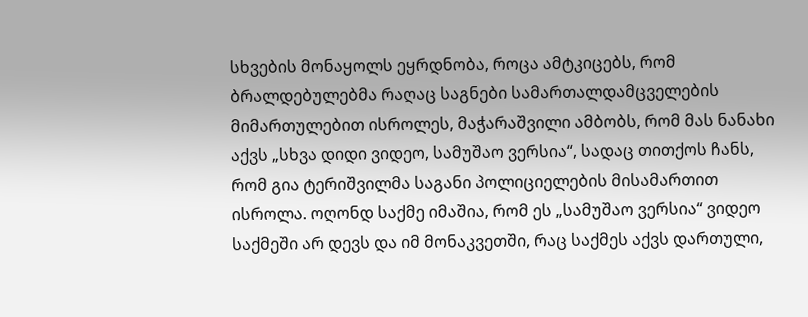სხვების მონაყოლს ეყრდნობა, როცა ამტკიცებს, რომ ბრალდებულებმა რაღაც საგნები სამართალდამცველების მიმართულებით ისროლეს, მაჭარაშვილი ამბობს, რომ მას ნანახი აქვს „სხვა დიდი ვიდეო, სამუშაო ვერსია“, სადაც თითქოს ჩანს, რომ გია ტერიშვილმა საგანი პოლიციელების მისამართით ისროლა. ოღონდ საქმე იმაშია, რომ ეს „სამუშაო ვერსია“ ვიდეო საქმეში არ დევს და იმ მონაკვეთში, რაც საქმეს აქვს დართული,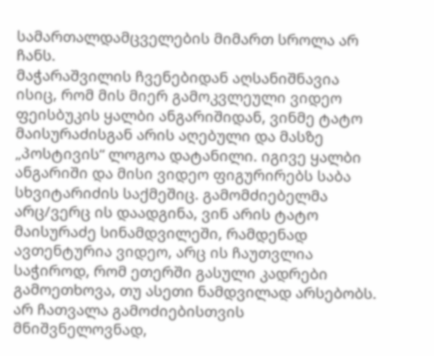სამართალდამცველების მიმართ სროლა არ ჩანს.
მაჭარაშვილის ჩვენებიდან აღსანიშნავია ისიც, რომ მის მიერ გამოკვლეული ვიდეო ფეისბუკის ყალბი ანგარიშიდან, ვინმე ტატო მაისურაძისგან არის აღებული და მასზე „პოსტივის“ ლოგოა დატანილი. იგივე ყალბი ანგარიში და მისი ვიდეო ფიგურირებს საბა სხვიტარიძის საქმეშიც. გამომძიებელმა არც/ვერც ის დაადგინა, ვინ არის ტატო მაისურაძე სინამდვილეში, რამდენად ავთენტურია ვიდეო, არც ის ჩაუთვლია საჭიროდ, რომ ეთერში გასული კადრები გამოეთხოვა, თუ ასეთი ნამდვილად არსებობს. არ ჩათვალა გამოძიებისთვის მნიშვნელოვნად,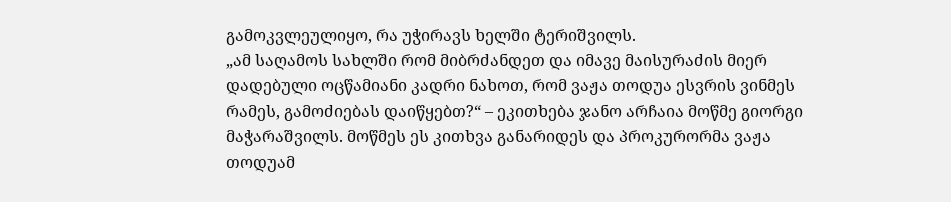გამოკვლეულიყო, რა უჭირავს ხელში ტერიშვილს.
„ამ საღამოს სახლში რომ მიბრძანდეთ და იმავე მაისურაძის მიერ დადებული ოცწამიანი კადრი ნახოთ, რომ ვაჟა თოდუა ესვრის ვინმეს რამეს, გამოძიებას დაიწყებთ?“ – ეკითხება ჯანო არჩაია მოწმე გიორგი მაჭარაშვილს. მოწმეს ეს კითხვა განარიდეს და პროკურორმა ვაჟა თოდუამ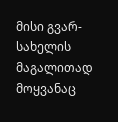მისი გვარ-სახელის მაგალითად მოყვანაც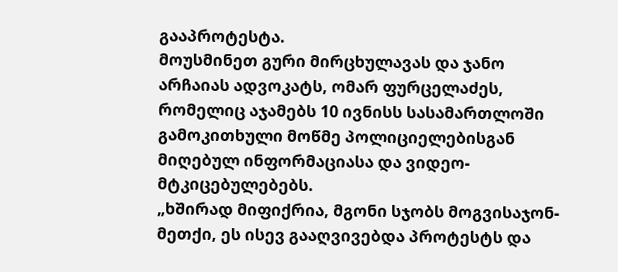გააპროტესტა.
მოუსმინეთ გური მირცხულავას და ჯანო არჩაიას ადვოკატს, ომარ ფურცელაძეს, რომელიც აჯამებს 10 ივნისს სასამართლოში გამოკითხული მოწმე პოლიციელებისგან მიღებულ ინფორმაციასა და ვიდეო-მტკიცებულებებს.
„ხშირად მიფიქრია, მგონი სჯობს მოგვისაჯონ-მეთქი, ეს ისევ გააღვივებდა პროტესტს და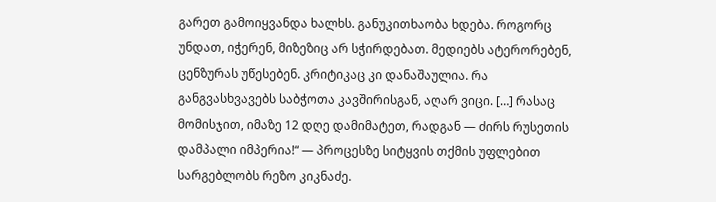გარეთ გამოიყვანდა ხალხს. განუკითხაობა ხდება. როგორც უნდათ, იჭერენ, მიზეზიც არ სჭირდებათ. მედიებს ატერორებენ, ცენზურას უწესებენ. კრიტიკაც კი დანაშაულია. რა განგვასხვავებს საბჭოთა კავშირისგან, აღარ ვიცი. […] რასაც მომისჯით, იმაზე 12 დღე დამიმატეთ, რადგან — ძირს რუსეთის დამპალი იმპერია!“ — პროცესზე სიტყვის თქმის უფლებით სარგებლობს რეზო კიკნაძე.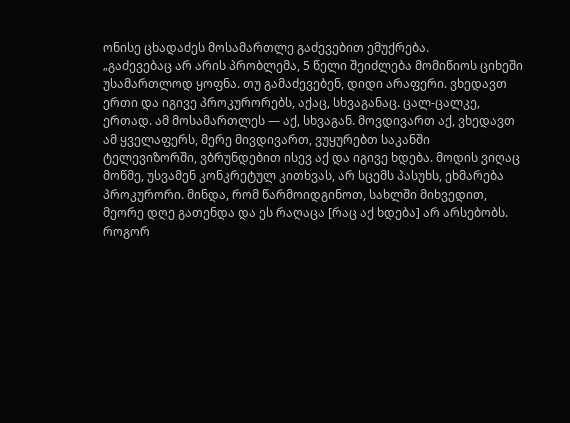ონისე ცხადაძეს მოსამართლე გაძევებით ემუქრება.
„გაძევებაც არ არის პრობლემა, 5 წელი შეიძლება მომიწიოს ციხეში უსამართლოდ ყოფნა. თუ გამაძევებენ, დიდი არაფერი. ვხედავთ ერთი და იგივე პროკურორებს, აქაც, სხვაგანაც. ცალ-ცალკე, ერთად. ამ მოსამართლეს — აქ, სხვაგან. მოვდივართ აქ, ვხედავთ ამ ყველაფერს, მერე მივდივართ, ვუყურებთ საკანში ტელევიზორში, ვბრუნდებით ისევ აქ და იგივე ხდება. მოდის ვიღაც მოწმე, უსვამენ კონკრეტულ კითხვას, არ სცემს პასუხს, ეხმარება პროკურორი. მინდა, რომ წარმოიდგინოთ, სახლში მიხვედით, მეორე დღე გათენდა და ეს რაღაცა [რაც აქ ხდება] არ არსებობს. როგორ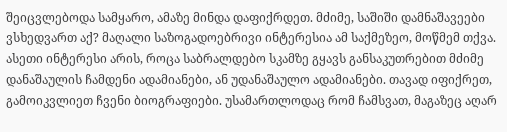შეიცვლებოდა სამყარო, ამაზე მინდა დაფიქრდეთ. მძიმე, საშიში დამნაშავეები ვსხედვართ აქ? მაღალი საზოგადოებრივი ინტერესია ამ საქმეზეო, მოწმემ თქვა. ასეთი ინტერესი არის, როცა საბრალდებო სკამზე გყავს განსაკუთრებით მძიმე დანაშაულის ჩამდენი ადამიანები, ან უდანაშაულო ადამიანები. თავად იფიქრეთ, გამოიკვლიეთ ჩვენი ბიოგრაფიები. უსამართლოდაც რომ ჩამსვათ, მაგაზეც აღარ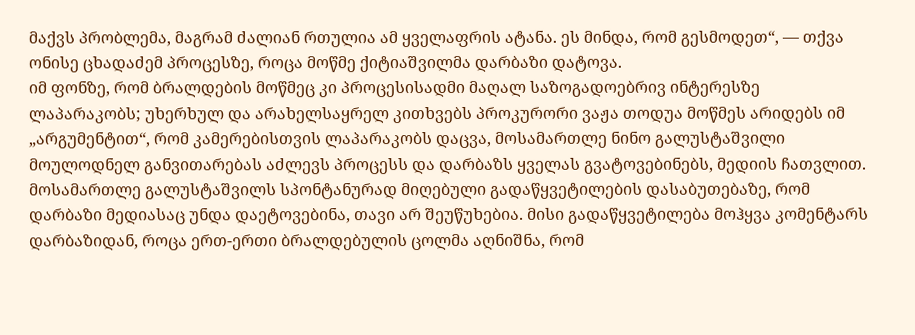მაქვს პრობლემა, მაგრამ ძალიან რთულია ამ ყველაფრის ატანა. ეს მინდა, რომ გესმოდეთ“, — თქვა ონისე ცხადაძემ პროცესზე, როცა მოწმე ქიტიაშვილმა დარბაზი დატოვა.
იმ ფონზე, რომ ბრალდების მოწმეც კი პროცესისადმი მაღალ საზოგადოებრივ ინტერესზე ლაპარაკობს; უხერხულ და არახელსაყრელ კითხვებს პროკურორი ვაჟა თოდუა მოწმეს არიდებს იმ „არგუმენტით“, რომ კამერებისთვის ლაპარაკობს დაცვა, მოსამართლე ნინო გალუსტაშვილი მოულოდნელ განვითარებას აძლევს პროცესს და დარბაზს ყველას გვატოვებინებს, მედიის ჩათვლით. მოსამართლე გალუსტაშვილს სპონტანურად მიღებული გადაწყვეტილების დასაბუთებაზე, რომ დარბაზი მედიასაც უნდა დაეტოვებინა, თავი არ შეუწუხებია. მისი გადაწყვეტილება მოჰყვა კომენტარს დარბაზიდან, როცა ერთ-ერთი ბრალდებულის ცოლმა აღნიშნა, რომ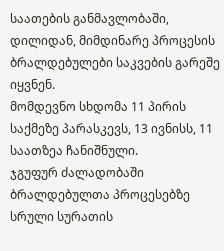საათების განმავლობაში, დილიდან, მიმდინარე პროცესის ბრალდებულები საკვების გარეშე იყვნენ.
მომდევნო სხდომა 11 პირის საქმეზე პარასკევს, 13 ივნისს, 11 საათზეა ჩანიშნული.
ჯგუფურ ძალადობაში ბრალდებულთა პროცესებზე სრული სურათის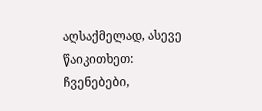აღსაქმელად, ასევე წაიკითხეთ:
ჩვენებები,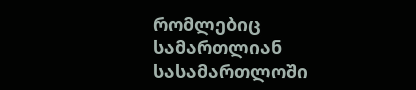რომლებიც სამართლიან სასამართლოში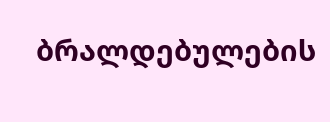ბრალდებულების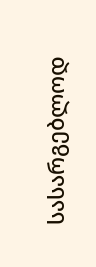სასარგებლოდ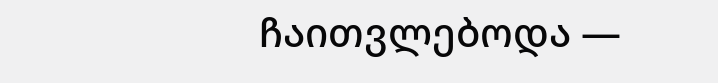ჩაითვლებოდა —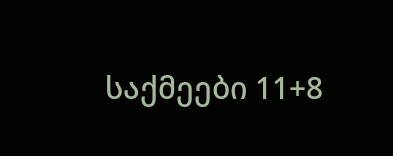საქმეები 11+8